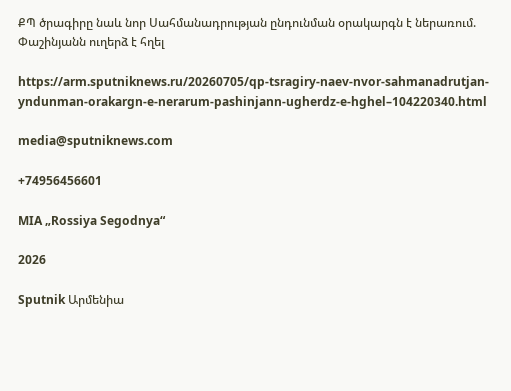ՔՊ ծրագիրը նաև նոր Սահմանադրության ընդունման օրակարգն է ներառում. Փաշինյանն ուղերձ է հղել

https://arm.sputniknews.ru/20260705/qp-tsragiry-naev-nvor-sahmanadrutjan-yndunman-orakargn-e-nerarum-pashinjann-ugherdz-e-hghel–104220340.html

media@sputniknews.com

+74956456601

MIA „Rossiya Segodnya“

2026

Sputnik Արմենիա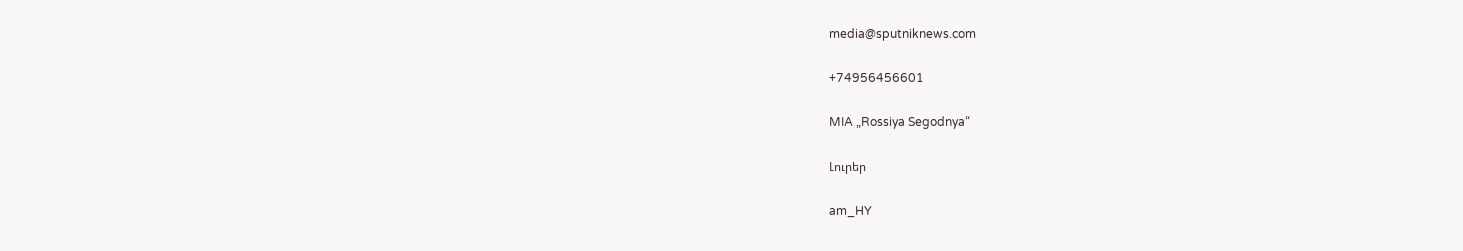media@sputniknews.com

+74956456601

MIA „Rossiya Segodnya“

Լուրեր

am_HY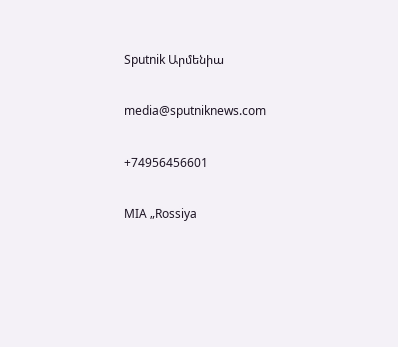Sputnik Արմենիա

media@sputniknews.com

+74956456601

MIA „Rossiya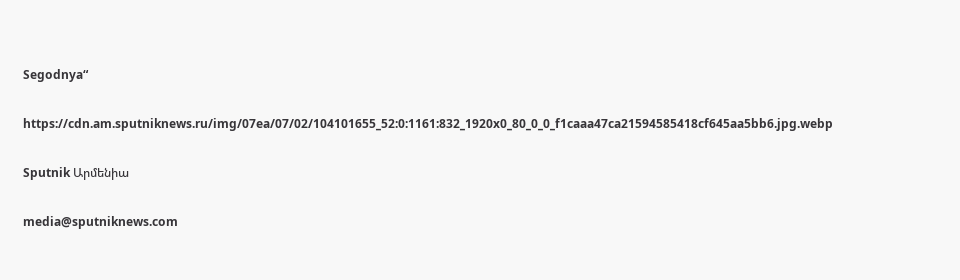Segodnya“

https://cdn.am.sputniknews.ru/img/07ea/07/02/104101655_52:0:1161:832_1920x0_80_0_0_f1caaa47ca21594585418cf645aa5bb6.jpg.webp

Sputnik Արմենիա

media@sputniknews.com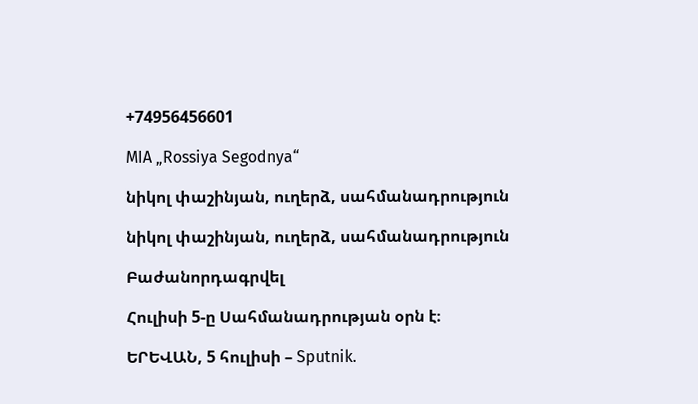+74956456601

MIA „Rossiya Segodnya“

նիկոլ փաշինյան, ուղերձ, սահմանադրություն

նիկոլ փաշինյան, ուղերձ, սահմանադրություն

Բաժանորդագրվել

Հուլիսի 5-ը Սահմանադրության օրն է։

ԵՐԵՎԱՆ, 5 հուլիսի – Sputnik.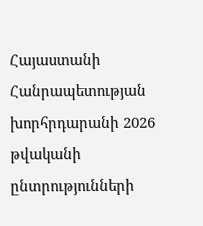Հայաստանի Հանրապետության խորհրդարանի 2026 թվականի ընտրությունների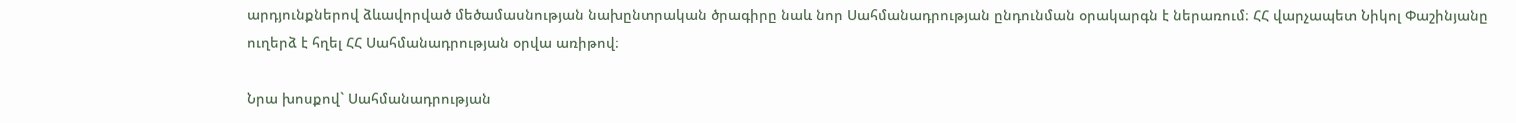արդյունքներով ձևավորված մեծամասնության նախընտրական ծրագիրը նաև նոր Սահմանադրության ընդունման օրակարգն է ներառում։ ՀՀ վարչապետ Նիկոլ Փաշինյանը ուղերձ է հղել ՀՀ Սահմանադրության օրվա առիթով։

Նրա խոսքով` Սահմանադրության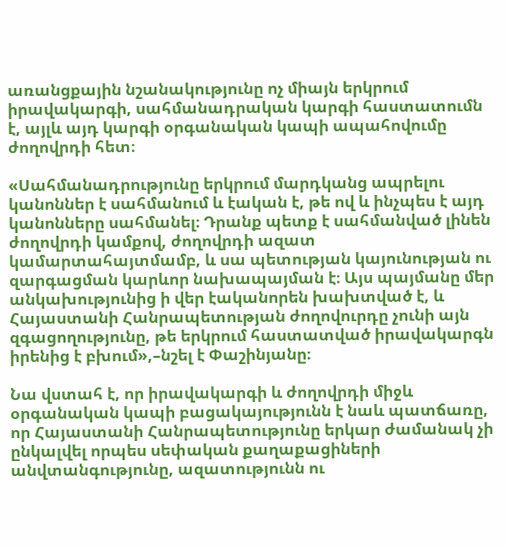առանցքային նշանակությունը ոչ միայն երկրում իրավակարգի, սահմանադրական կարգի հաստատումն է, այլև այդ կարգի օրգանական կապի ապահովումը ժողովրդի հետ։

«Սահմանադրությունը երկրում մարդկանց ապրելու կանոններ է սահմանում և էական է, թե ով և ինչպես է այդ կանոնները սահմանել։ Դրանք պետք է սահմանված լինեն ժողովրդի կամքով, ժողովրդի ազատ կամարտահայտմամբ, և սա պետության կայունության ու զարգացման կարևոր նախապայման է։ Այս պայմանը մեր անկախությունից ի վեր էականորեն խախտված է, և Հայաստանի Հանրապետության ժողովուրդը չունի այն զգացողությունը, թե երկրում հաստատված իրավակարգն իրենից է բխում»,–նշել է Փաշինյանը։

Նա վստահ է, որ իրավակարգի և ժողովրդի միջև օրգանական կապի բացակայությունն է նաև պատճառը, որ Հայաստանի Հանրապետությունը երկար ժամանակ չի ընկալվել որպես սեփական քաղաքացիների անվտանգությունը, ազատությունն ու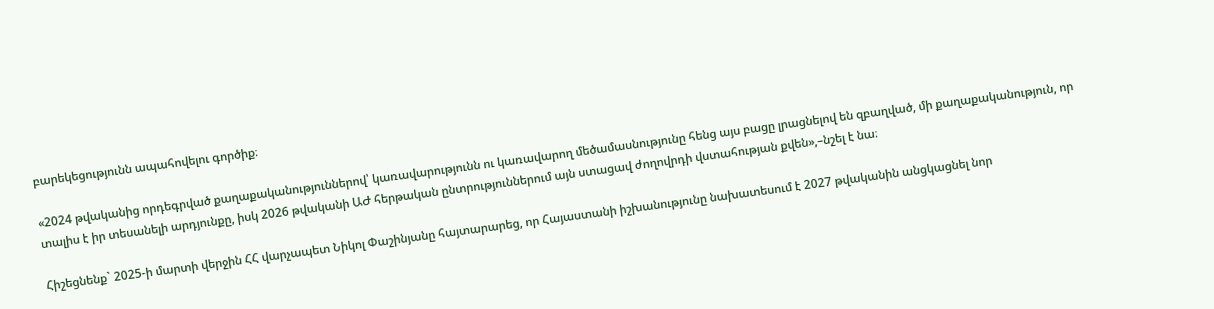բարեկեցությունն ապահովելու գործիք։

«2024 թվականից որդեգրված քաղաքականություններով՝ կառավարությունն ու կառավարող մեծամասնությունը հենց այս բացը լրացնելով են զբաղված, մի քաղաքականություն, որ տալիս է իր տեսանելի արդյունքը, իսկ 2026 թվականի ԱԺ հերթական ընտրություններում այն ստացավ ժողովրդի վստահության քվեն»,–նշել է նա։

Հիշեցնենք` 2025-ի մարտի վերջին ՀՀ վարչապետ Նիկոլ Փաշինյանը հայտարարեց, որ Հայաստանի իշխանությունը նախատեսում է 2027 թվականին անցկացնել նոր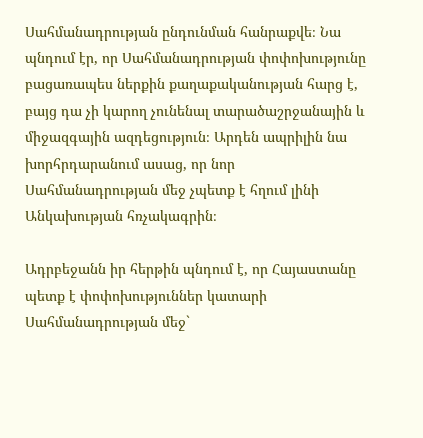Սահմանադրության ընդունման հանրաքվե։ Նա պնդում էր, որ Սահմանադրության փոփոխությունը բացառապես ներքին քաղաքականության հարց է, բայց դա չի կարող չունենալ տարածաշրջանային և միջազգային ազդեցություն։ Արդեն ապրիլին նա խորհրդարանում ասաց, որ նոր Սահմանադրության մեջ չպետք է հղում լինի Անկախության հռչակագրին։

Ադրբեջանն իր հերթին պնդում է, որ Հայաստանը պետք է փոփոխություններ կատարի Սահմանադրության մեջ`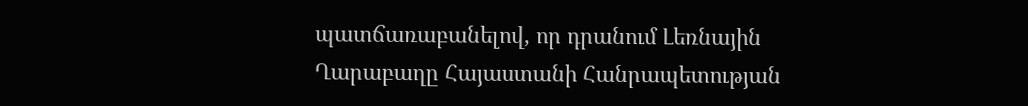պատճառաբանելով, որ դրանում Լեռնային Ղարաբաղը Հայաստանի Հանրապետության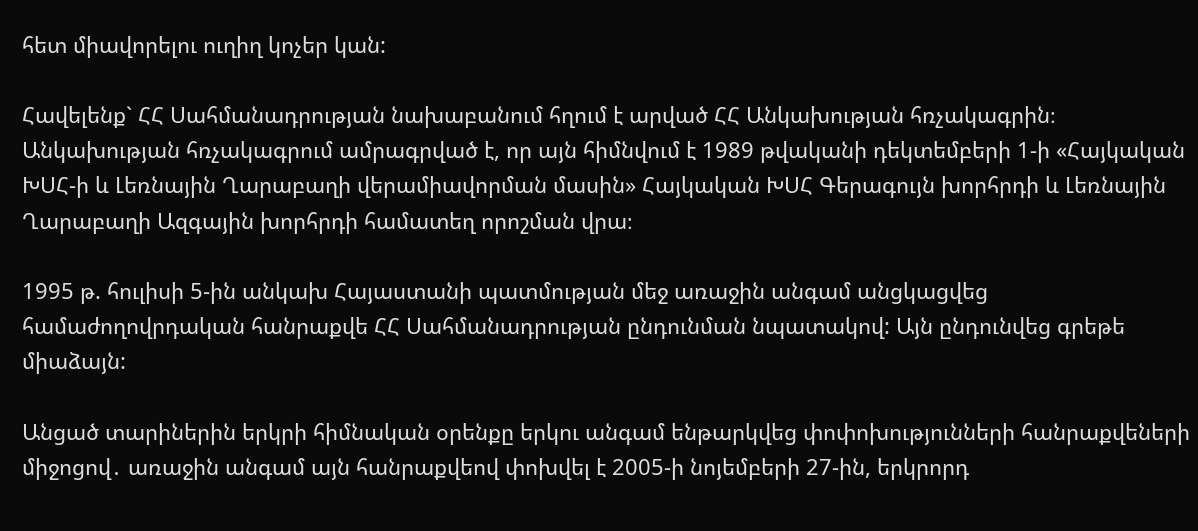հետ միավորելու ուղիղ կոչեր կան:

Հավելենք` ՀՀ Սահմանադրության նախաբանում հղում է արված ՀՀ Անկախության հռչակագրին։ Անկախության հռչակագրում ամրագրված է, որ այն հիմնվում է 1989 թվականի դեկտեմբերի 1-ի «Հայկական ԽՍՀ-ի և Լեռնային Ղարաբաղի վերամիավորման մասին» Հայկական ԽՍՀ Գերագույն խորհրդի և Լեռնային Ղարաբաղի Ազգային խորհրդի համատեղ որոշման վրա։

1995 թ. հուլիսի 5-ին անկախ Հայաստանի պատմության մեջ առաջին անգամ անցկացվեց համաժողովրդական հանրաքվե ՀՀ Սահմանադրության ընդունման նպատակով: Այն ընդունվեց գրեթե միաձայն:

Անցած տարիներին երկրի հիմնական օրենքը երկու անգամ ենթարկվեց փոփոխությունների հանրաքվեների միջոցով․ առաջին անգամ այն հանրաքվեով փոխվել է 2005-ի նոյեմբերի 27-ին, երկրորդ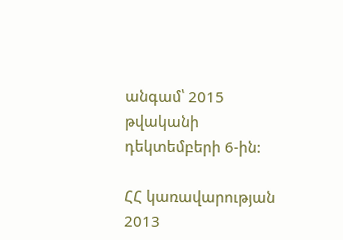անգամ՝ 2015 թվականի դեկտեմբերի 6-ին:

ՀՀ կառավարության 2013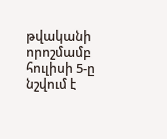թվականի որոշմամբ հուլիսի 5-ը նշվում է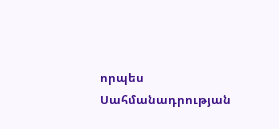որպես Սահմանադրության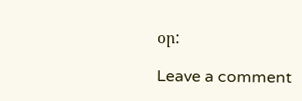օր:

Leave a comment